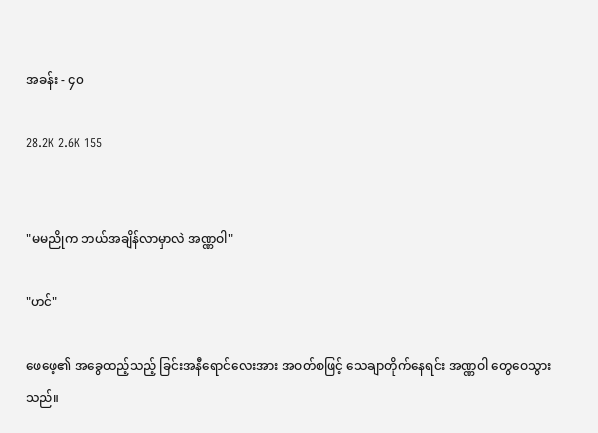အခန်း - ၄၀

28.2K 2.6K 155


"မမညိုက ဘယ်အချိန်လာမှာလဲ အဏ္ဏဝါ"

"ဟင်"

ဖေဖေ့၏ အခွေထည့်သည့် ခြင်းအနီရောင်လေးအား အဝတ်စဖြင့် သေချာတိုက်နေရင်း အဏ္ဏဝါ တွေဝေသွားသည်။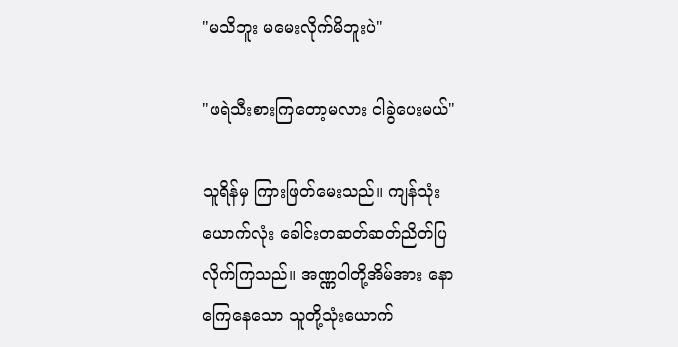"မသိဘူး မမေးလိုက်မိဘူးပဲ"

"ဖရဲသီးစားကြတော့မလား ငါခွဲပေးမယ်"

သူရိန်မှ ကြားဖြတ်မေးသည်။ ကျန်သုံးယောက်လုံး ခေါင်းတဆတ်ဆတ်ညိတ်ပြလိုက်ကြသည်။ အဏ္ဏဝါတို့အိမ်အား နောကြေနေသော သူတို့သုံးယောက်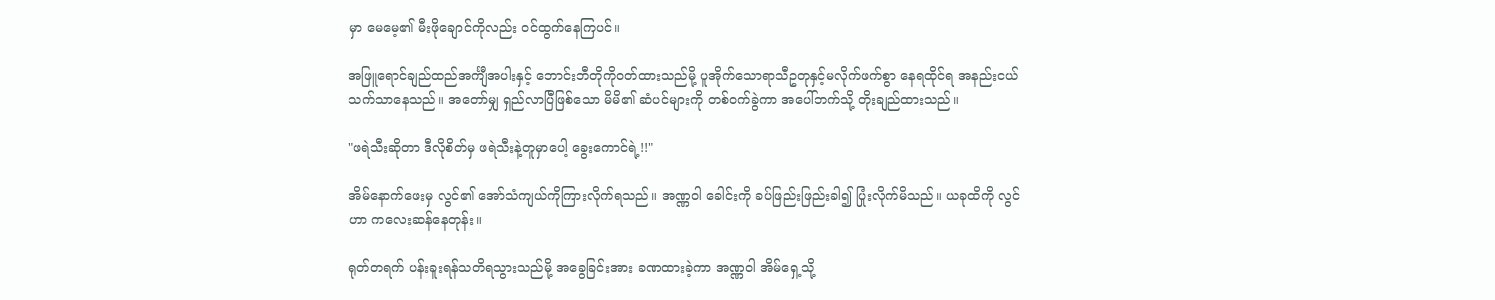မှာ မေမေ့၏ မီးဖိုချောင်ကိုလည်း ဝင်ထွက်နေကြပင်။

အဖြူရောင်ချည်ထည်အင်္ကျီအပါးနှင့် ဘောင်းဘီတိုကိုဝတ်ထားသည်မို့ ပူအိုက်သောရာသီဥတုနှင့်မလိုက်ဖက်စွာ နေရထိုင်ရ အနည်းငယ်သက်သာနေသည်။ အတော်မျှ ရှည်လာပြီဖြစ်သော မိမိ၏ ဆံပင်များကို တစ်ဝက်ခွဲကာ အပေါ်ဘက်သို့ တိုးချည်ထားသည်။

"ဖရဲသီးဆိုတာ ဒီလိုစိတ်မှ ဖရဲသီးနဲ့တူမှာပေါ့ ခွေးကောင်ရဲ့!!"

အိမ်နောက်ဖေးမှ လွင်၏ အော်သံကျယ်ကိုကြားလိုက်ရသည်။ အဏ္ဏဝါ ခေါင်းကို ခပ်ဖြည်းဖြည်းခါ၍ ပြုံးလိုက်မိသည်။ ယခုထိကို လွင်ဟာ ကလေးဆန်နေတုန်း။

ရုတ်တရက် ပန်းခူးရန်သတိရသွားသည်မို့ အခွေခြင်းအား ခဏထားခဲ့ကာ အဏ္ဏဝါ အိမ်ရှေ့သို့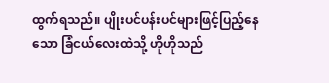ထွက်ရသည်။ ပျိုးပင်ပန်းပင်များဖြင့်ပြည့်နေသော ခြံငယ်လေးထဲသို့ ဟိုဟိုသည်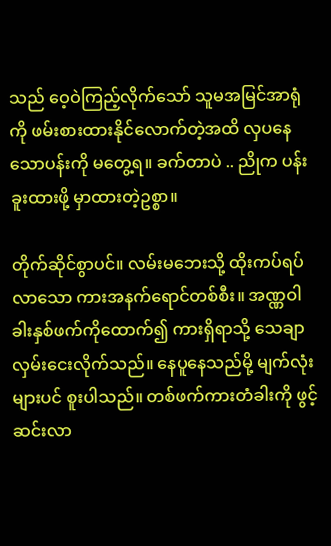သည် ဝေ့ဝဲကြည့်လိုက်သော် သူမအမြင်အာရုံကို ဖမ်းစားထားနိုင်လောက်တဲ့အထိ လှပနေသောပန်းကို မတွေ့ရ။ ခက်တာပဲ .. ညိုက ပန်းခူးထားဖို့ မှာထားတဲ့ဥစ္စာ။

တိုက်ဆိုင်စွာပင်။ လမ်းမဘေးသို့ ထိုးကပ်ရပ်လာသော ကားအနက်ရောင်တစ်စီး။ အဏ္ဏဝါ ခါးနှစ်ဖက်ကိုထောက်၍ ကားရှိရာသို့ သေချာလှမ်းငေးလိုက်သည်။ နေပူနေသည်မို့ မျက်လုံးများပင် စူးပါသည်။ တစ်ဖက်ကားတံခါးကို ဖွင့်ဆင်းလာ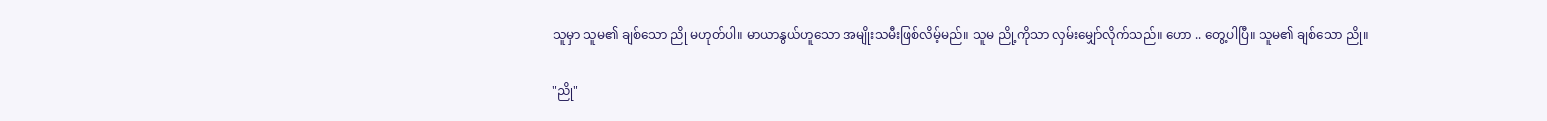သူမှာ သူမ၏ ချစ်သော ညို မဟုတ်ပါ။ မာယာနွယ်ဟူသော အမျိုးသမီးဖြစ်လိမ့်မည်။ သူမ ညို့ကိုသာ လှမ်းမျှော်လိုက်သည်။ ဟော .. တွေ့ပါပြီ။ သူမ၏ ချစ်သော ညို။

"ညို"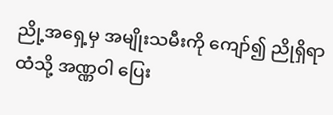ညို့အရှေ့မှ အမျိုးသမီးကို ကျော်၍ ညိုရှိရာထံသို့ အဏ္ဏဝါ ပြေး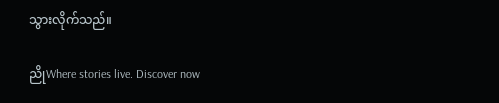သွားလိုက်သည်။

ညိုWhere stories live. Discover now